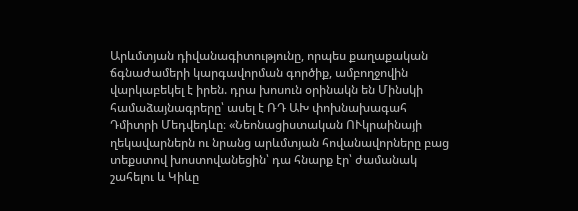Արևմտյան դիվանագիտությունը, որպես քաղաքական ճգնաժամերի կարգավորման գործիք, ամբողջովին վարկաբեկել է իրեն. դրա խոսուն օրինակն են Մինսկի համաձայնագրերը՝ ասել է ՌԴ ԱԽ փոխնախագահ Դմիտրի Մեդվեդևը։ «Նեոնացիստական ՈՒկրաինայի ղեկավարներն ու նրանց արևմտյան հովանավորները բաց տեքստով խոստովանեցին՝ դա հնարք էր՝ ժամանակ շահելու և Կիևը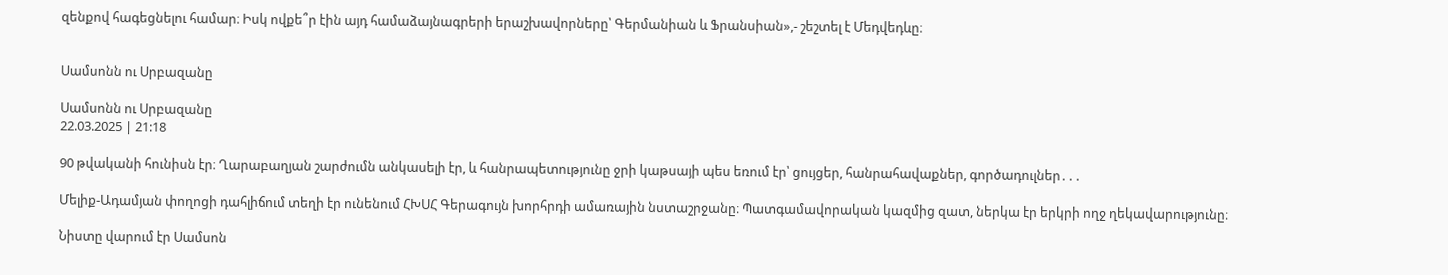զենքով հագեցնելու համար։ Իսկ ովքե՞ր էին այդ համաձայնագրերի երաշխավորները՝ Գերմանիան և Ֆրանսիան»,- շեշտել է Մեդվեդևը։


Սամսոնն ու Սրբազանը

Սամսոնն ու Սրբազանը
22.03.2025 | 21:18

90 թվականի հունիսն էր։ Ղարաբաղյան շարժումն անկասելի էր, և հանրապետությունը ջրի կաթսայի պես եռում էր՝ ցույցեր, հանրահավաքներ, գործադուլներ․․․

Մելիք-Ադամյան փողոցի դահլիճում տեղի էր ունենում ՀԽՍՀ Գերագույն խորհրդի ամառային նստաշրջանը։ Պատգամավորական կազմից զատ, ներկա էր երկրի ողջ ղեկավարությունը։

Նիստը վարում էր Սամսոն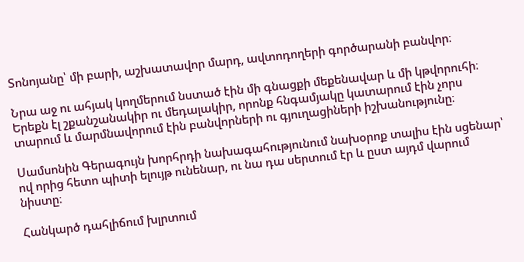Տոնոյանը՝ մի բարի, աշխատավոր մարդ, ավտոդողերի գործարանի բանվոր։

Նրա աջ ու ահյակ կողմերում նստած էին մի գնացքի մեքենավար և մի կթվորուհի։ Երեքն էլ շքանշանակիր ու մեդալակիր, որոնք հնգամյակը կատարում էին չորս տարում և մարմնավորում էին բանվորների ու գյուղացիների իշխանությունը։

Սամսոնին Գերագույն խորհրդի նախագահությունում նախօրոք տալիս էին սցենար՝ ով որից հետո պիտի ելույթ ունենար, ու նա դա սերտում էր և ըստ այդմ վարում նիստը։

Հանկարծ դահլիճում խլրտում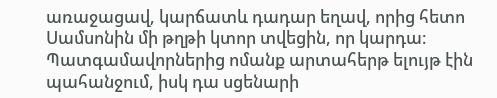առաջացավ, կարճատև դադար եղավ, որից հետո Սամսոնին մի թղթի կտոր տվեցին, որ կարդա։ Պատգամավորներից ոմանք արտահերթ ելույթ էին պահանջում, իսկ դա սցենարի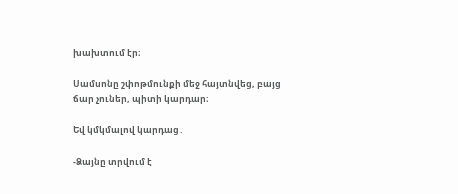խախտում էր։

Սամսոնը շփոթմունքի մեջ հայտնվեց, բայց ճար չուներ, պիտի կարդար։

Եվ կմկմալով կարդաց․

-Ձայնը տրվում է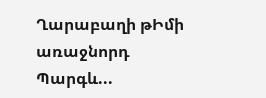Ղարաբաղի թԻմի առաջնորդ Պարգև...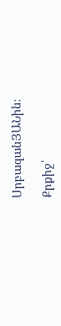ՍրբազանՅԱՆին։

Քրքիջ՝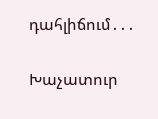դահլիճում․․․

Խաչատուր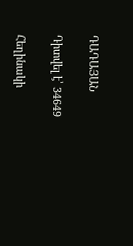ԴԱԴԱՅԱՆ

Դիտվել է՝ 34649

Հեղինակի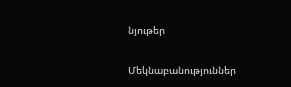նյութեր

Մեկնաբանություններ